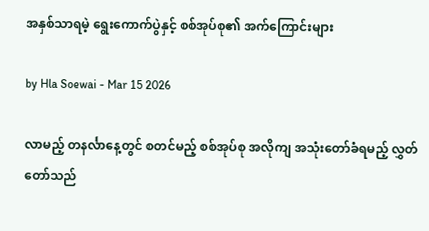အနှစ်သာရမဲ့ ရွေးကောက်ပွဲနှင့် စစ်အုပ်စု၏ အက်ကြောင်းများ

by Hla Soewai - Mar 15 2026

လာမည့် တနင်္လာနေ့တွင် စတင်မည့် စစ်အုပ်စု အလိုကျ အသုံးတော်ခံရမည့် လွှတ်တော်သည်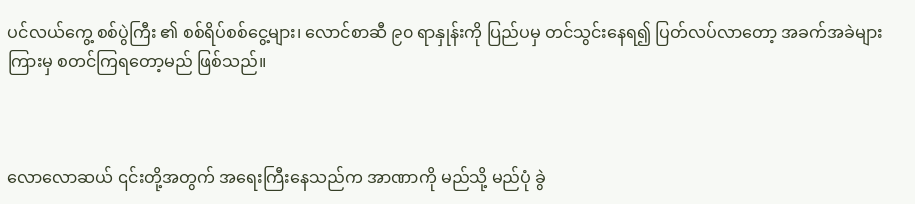ပင်လယ်ကွေ့ စစ်ပွဲကြီး ၏ စစ်ရိပ်စစ်ငွေ့များ၊ လောင်စာဆီ ၉၀ ရာနှုန်းကို ပြည်ပမှ တင်သွင်းနေရ၍ ပြတ်လပ်လာတော့ အခက်အခဲများ ကြားမှ စတင်ကြရတော့မည် ဖြစ်သည်။



လောလောဆယ် ၎င်းတို့အတွက် အရေးကြီးနေသည်က အာဏာကို မည်သို့ မည်ပုံ ခွဲ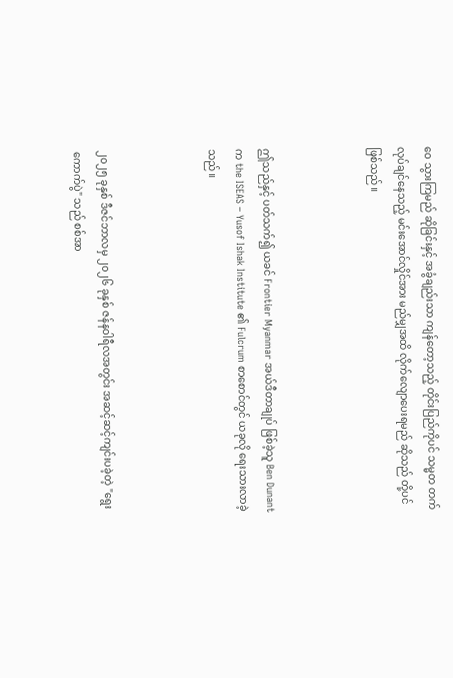ဝေ သွားကြမည် ဆိုခြင်းနှင့် အခွံချည်းသာ ကျန်တော့သည့် တိုင်းပြည်ကိုပင် သမ္မတ တက်လုပ်ချင်နေသည့် မင်းအောင်လှိုင်အား မည်မျှအထိ လိုက်လျောပေးရမည် ဆိုသည် တို့ပင် ဖြစ်သည်။



ဤသည်နှင့် ပတ်သက်၍ ယခင် Frontier Myanmar အယ်ဒီတာချုပ် ဖြစ်ခဲ့သူ Ben Dunant က the ISEAS – Yusof Ishak Institute ၏ Fulcrum စာစောင်တွင် ယခုလို ရေးသားလာခဲ့သည်။



၂၀၂၅ ခုနှစ် ဒီဇင်ဘာလမှ ၂၀၂၆ ခုနှစ် ဇန်နဝါရီလအတွင်း အဆင့်ဆင့်ကျင်းပခဲ့တဲ့ "ရွေးကောက်ပွဲ" သည် စစ်အာ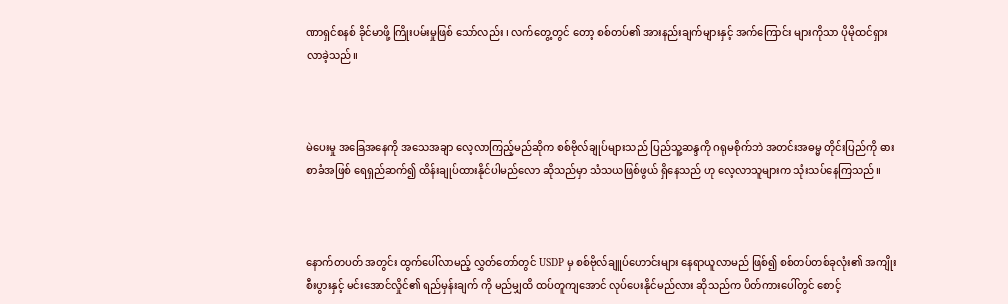ဏာရှင်စနစ် ခိုင်မာဖို့ ကြိုးပမ်းမှုဖြစ် သော်လည်း ၊ လက်တွေ့တွင် တော့ စစ်တပ်၏ အားနည်းချက်များနှင့် အက်ကြောင်း များကိုသာ ပိုမိုထင်ရှားလာခဲ့သည်။



မဲပေးမှု အခြေအနေကို အသေအချာ လေ့လာကြည့်မည်ဆိုက စစ်ဗိုလ်ချုပ်များသည် ပြည်သူ့ဆန္ဒကို ဂရုမစိုက်ဘဲ အတင်းအဓမ္မ တိုင်းပြည်ကို ဓားစာခံအဖြစ် ရေရှည်ဆက်၍ ထိန်းချုပ်ထားနိုင်ပါမည်လော ဆိုသည်မှာ သံသယဖြစ်ဖွယ် ရှိနေသည် ဟု လေ့လာသူများက သုံးသပ်နေကြသည်။



နောက်တပတ် အတွင်း ထွက်ပေါ်လာမည့် လွှတ်တော်တွင် USDP မှ စစ်ဗိုလ်ချူပ်ဟောင်းများ နေရာယူလာမည် ဖြစ်၍ စစ်တပ်တစ်ခုလုံး၏ အကျိုးစီးပွားနှင့် မင်းအောင်လှိုင်၏ ရည်မှန်းချက် ကို မည်မျှထိ ထပ်တူကျအောင် လုပ်ပေးနိုင်မည်လား ဆိုသည်က ပိတ်ကားပေါ်တွင် စောင့်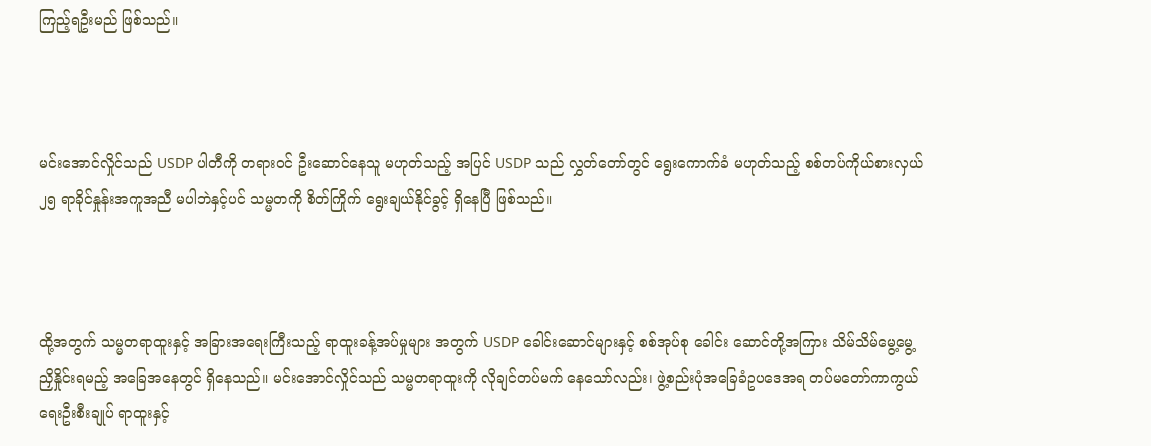ကြည့်ရဦးမည် ဖြစ်သည်။



မင်းအောင်လှိုင်သည် USDP ပါတီကို တရားဝင် ဦးဆောင်နေသူ မဟုတ်သည့် အပြင် USDP သည် လွှတ်တော်တွင် ရွေးကောက်ခံ မဟုတ်သည့် စစ်တပ်ကိုယ်စားလှယ် ၂၅ ရာခိုင်နှုန်းအကူအညီ မပါဘဲနှင့်ပင် သမ္မတကို စိတ်ကြိုက် ရွေးချယ်နိုင်ခွင့် ရှိနေပြီ ဖြစ်သည်။



ထို့အတွက် သမ္မတရာထူးနှင့် အခြားအရေးကြီးသည့် ရာထူးခန့်အပ်မှုများ အတွက် USDP ခေါင်းဆောင်များနှင့် စစ်အုပ်စု ခေါင်း‌ ဆောင်တို့အကြား သိမ်သိမ်မွေ့မွေ့ ညှိနှိုင်းရမည့် အခြေအနေတွင် ရှိနေသည်။ မင်းအောင်လှိုင်သည် သမ္မတရာထူးကို လိုချင်တပ်မက် နေသော်လည်း၊ ဖွဲ့စည်းပုံအခြေခံဥပဒေအရ တပ်မတော်ကာကွယ်ရေးဦးစီးချုပ် ရာထူးနှင့်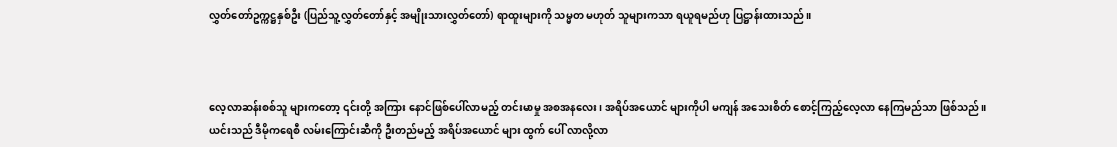လွှတ်တော်ဥက္ကဋ္ဌနှစ်ဦး (ပြည်သူ့လွှတ်တော်နှင့် အမျိုးသားလွှတ်တော်) ရာထူးများကို သမ္မတ မဟုတ် သူများကသာ ရယူရမည်ဟု ပြဋ္ဌာန်းထားသည်။



လေ့လာဆန်းစစ်သူ များကတော့ ၎င်းတို့ အကြား နောင်ဖြစ်ပေါ်လာမည့် တင်းမာမှု အစအနလေး၊ အရိပ်အယောင် များကိုပါ မကျန် အသေးစိတ် စောင့်ကြည့်လေ့လာ နေကြမည်သာ ဖြစ်သည်။ ယင်းသည် ဒီမိုကရေစီ လမ်းကြောင်းဆီကို ဦးတည်မည့် အရိပ်အယောင် များ ထွက် ပေါ် လာလို့လာ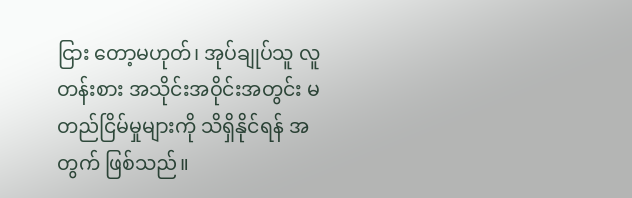ငြား‌ တော့မဟုတ်၊ အုပ်ချုပ်သူ လူတန်းစား အသိုင်းအဝိုင်းအတွင်း မတည်ငြိမ်မှုများကို သိရှိနိုင်ရန် အတွက် ဖြစ်သည်။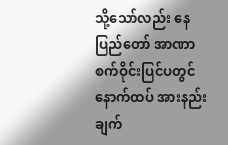သို့သော်လည်း နေပြည်တော် အာဏာစက်ဝိုင်းပြင်ပတွင် နောက်ထပ် အားနည်းချက်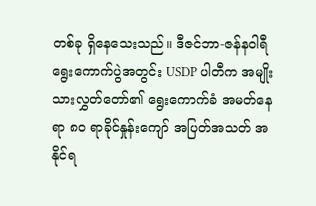တစ်ခု ရှိနေသေးသည်။ ဒီဇင်ဘာ-ဇန်နဝါရီ ရွေးကောက်ပွဲအတွင်း USDP ပါတီက အမျိုးသားလွှတ်တော်၏ ရွေးကောက်ခံ အမတ်နေရာ ၈၀ ရာခိုင်နှုန်းကျော် အပြတ်အသတ် အနိုင်ရ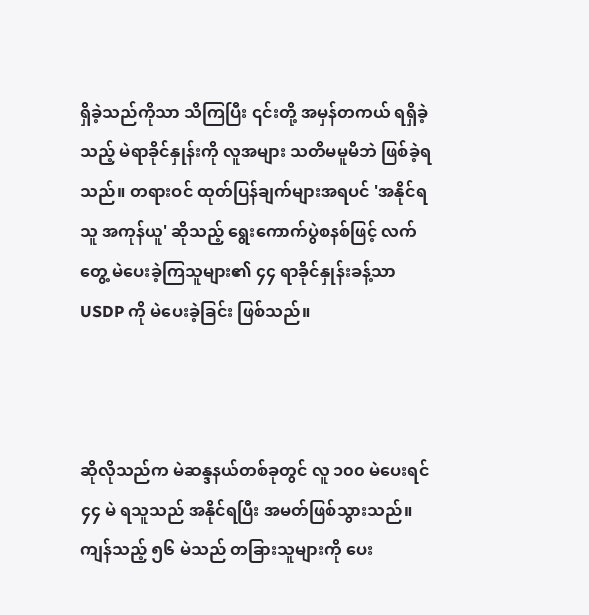ရှိခဲ့သည်ကိုသာ သိကြပြီး ၎င်းတို့ အမှန်တကယ် ရရှိခဲ့သည့် မဲရာခိုင်နှုန်းကို လူအများ သတိမမူမိဘဲ ဖြစ်ခဲ့ရသည်။ တရားဝင် ထုတ်ပြန်ချက်များအရပင် 'အနိုင်ရသူ အကုန်ယူ' ဆိုသည့် ရွေးကောက်ပွဲစနစ်ဖြင့် လက်တွေ့ မဲပေးခဲ့ကြသူများ၏ ၄၄ ရာခိုင်နှုန်းခန့်သာ USDP ကို မဲပေးခဲ့ခြင်း ဖြစ်သည်။



ဆိုလိုသည်က မဲဆန္ဒနယ်တစ်ခုတွင် လူ ၁၀၀ မဲပေးရင် ၄၄ မဲ ရသူသည် အနိုင်ရပြီး အမတ်ဖြစ်သွားသည်။ ကျန်သည့် ၅၆ မဲသည် တခြားသူများကို ပေး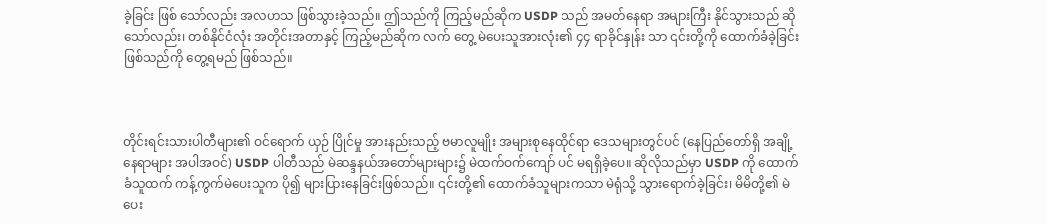ခဲ့ခြင်း ဖြစ် သော်လည်း အလဟသ ဖြစ်သွားခဲ့သည်။ ဤသည်ကို ကြည့်မည်ဆိုက USDP သည် အမတ်နေရာ အများကြီး နိုင်သွားသည် ဆိုသော်လည်း၊ တစ်နိုင်ငံလုံး အတိုင်းအတာနှင့် ကြည့်မည်ဆိုက လက်‌ တွေ့ မဲပေးသူအားလုံး၏ ၄၄ ရာခိုင်နှုန်း သာ ၎င်းတို့ကို ထောက်ခံခဲ့ခြင်း ဖြစ်သည်ကို တွေ့ရမည် ဖြစ်သည်။



တိုင်းရင်းသားပါတီများ၏ ဝင်ရောက် ယှဉ် ပြိုင်မှု အားနည်းသည့် ဗမာလူမျိုး အများစုနေထိုင်ရာ ဒေသများတွင်ပင် (နေပြည်တော်ရှိ အချို့နေရာများ အပါအဝင်) USDP ပါတီသည် မဲဆန္ဒနယ်အတော်များများ၌ မဲထက်ဝက်ကျော် ပင် မရရှိခဲ့ပေ။ ဆိုလိုသည်မှာ USDP ကို ထောက်ခံသူထက် ကန့်ကွက်မဲပေးသူက ပို၍ များပြားနေခြင်းဖြစ်သည်။ ၎င်းတို့၏ ထောက်ခံသူများကသာ မဲရုံသို့ သွားရောက်ခဲ့ခြင်း၊ မိမိတို့၏ မဲပေး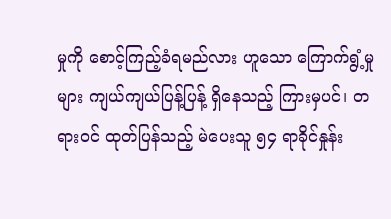မှုကို စောင့်ကြည့်ခံရမည်လား ဟူသော ကြောက်ရွံ့မှုများ ကျယ်ကျယ်ပြန့်ပြန့် ရှိနေသည့် ကြားမှပင်၊ တရားဝင် ထုတ်ပြန်သည့် မဲပေးသူ ၅၄ ရာခိုင်နှုန်း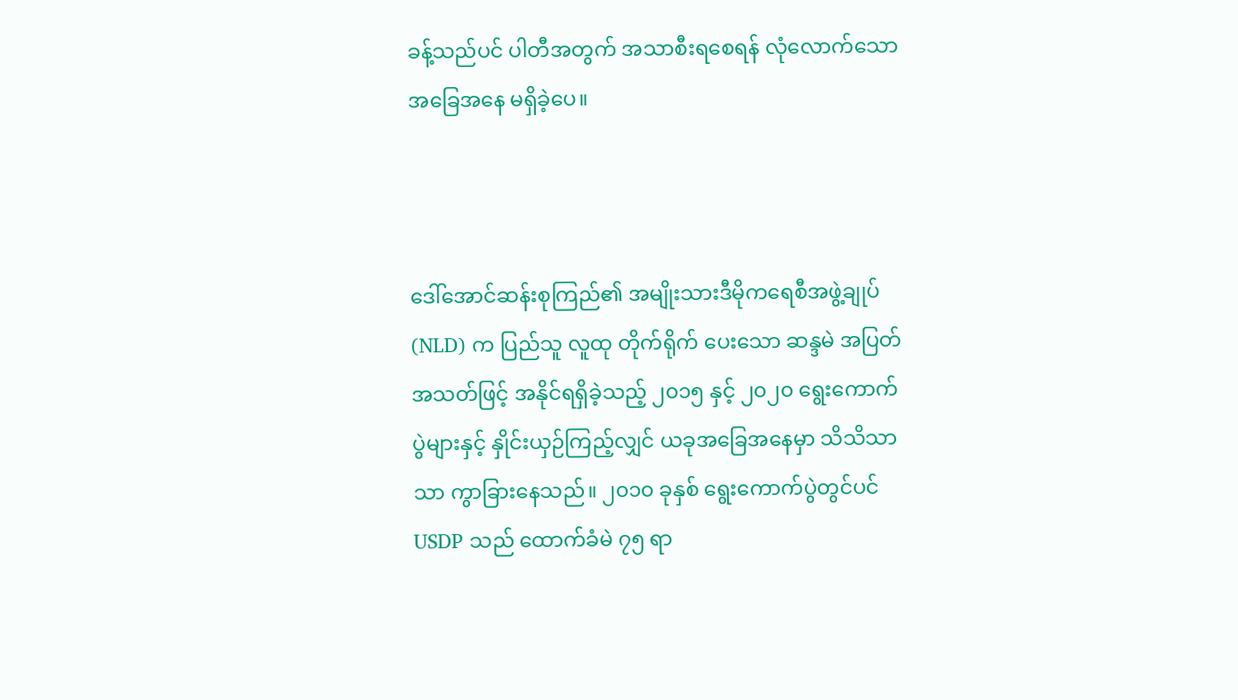ခန့်သည်ပင် ပါတီအတွက် အသာစီးရစေရန် လုံလောက်သော အခြေအနေ မရှိခဲ့ပေ။



ဒေါ်အောင်ဆန်းစုကြည်၏ အမျိုးသားဒီမိုကရေစီအဖွဲ့ချုပ် (NLD) က ပြည်သူ လူထု တိုက်ရိုက်‌ ပေးသော ဆန္ဒမဲ အပြတ်အသတ်ဖြင့် အနိုင်ရရှိခဲ့သည့် ၂၀၁၅ နှင့် ၂၀၂၀ ရွေးကောက်ပွဲများနှင့် နှိုင်းယှဉ်ကြည့်လျှင် ယခုအခြေအနေမှာ သိသိသာသာ ကွာခြားနေသည်။ ၂၀၁၀ ခုနှစ် ရွေးကောက်ပွဲတွင်ပင် USDP သည် ထောက်ခံမဲ ၇၅ ရာ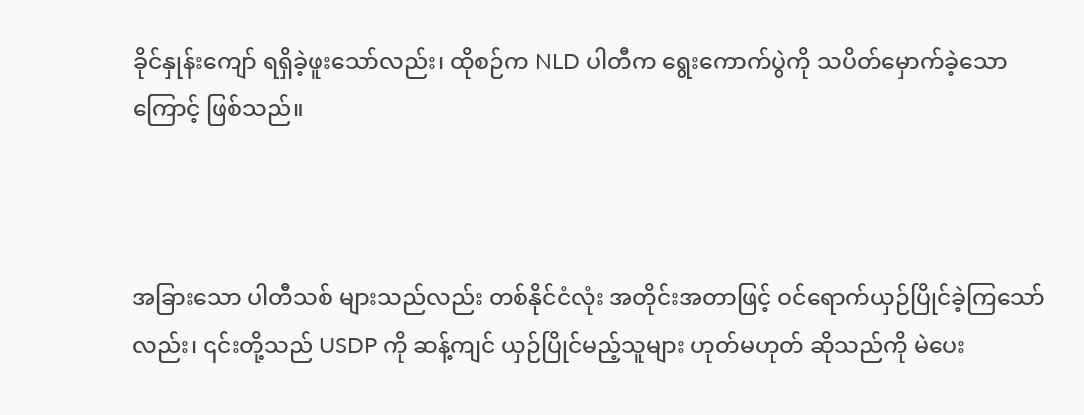ခိုင်နှုန်းကျော် ရရှိခဲ့ဖူးသော်လည်း၊ ထိုစဉ်က NLD ပါတီက ရွေးကောက်ပွဲကို သပိတ်မှောက်ခဲ့သောကြောင့် ဖြစ်သည်။



အခြားသော ပါတီသစ် များသည်လည်း တစ်နိုင်ငံလုံး အတိုင်းအတာဖြင့် ဝင်ရောက်ယှဉ်ပြိုင်ခဲ့ကြသော်လည်း၊ ၎င်းတို့သည် USDP ကို ဆန့်ကျင် ယှဉ်ပြိုင်မည့်သူများ ဟုတ်မဟုတ် ဆိုသည်ကို မဲပေး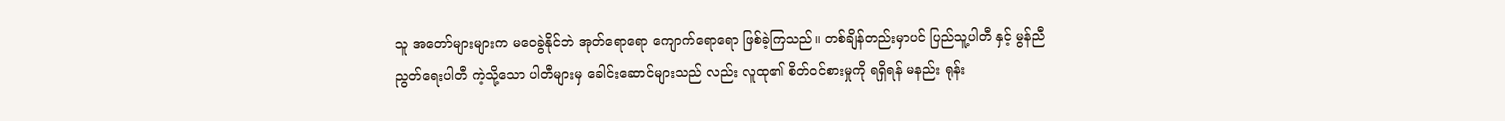သူ အတော်များများက မဝေခွဲနိုင်ဘဲ အုတ်ရောရော ကျောက်ရောရော ဖြစ်ခဲ့ကြသည်။ တစ်ချိန်တည်းမှာပင် ပြည်သူ့ပါတီ နှင့် မွန်ညီညွတ်ရေးပါတီ ကဲ့သို့သော ပါတီများမှ ခေါင်းဆောင်များသည် လည်း လူထု၏ စိတ်ဝင်စားမှုကို ရရှိရန် မနည်း ရုန်း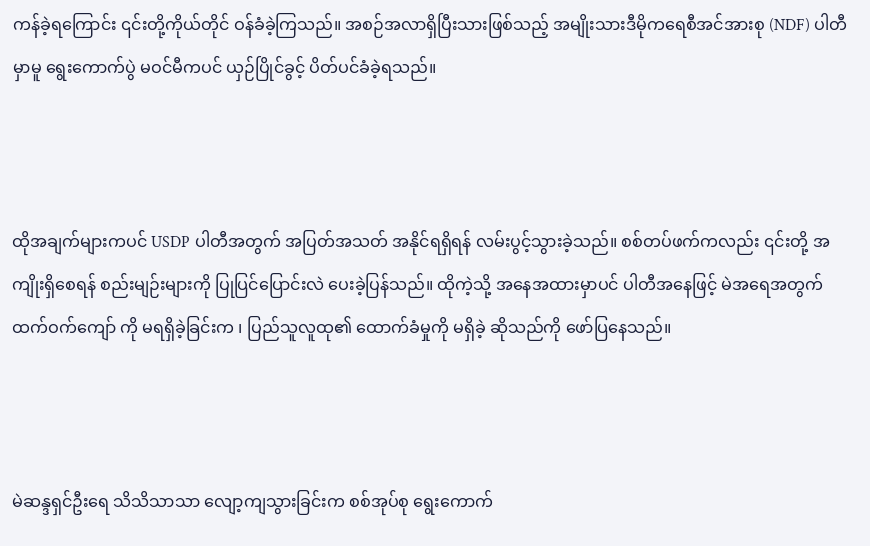ကန်ခဲ့ရကြောင်း ၎င်းတို့ကိုယ်တိုင် ဝန်ခံခဲ့ကြသည်။ အစဉ်အလာရှိပြီးသားဖြစ်သည့် အမျိုးသားဒီမိုကရေစီအင်အားစု (NDF) ပါတီမှာမူ ရွေးကောက်ပွဲ မဝင်မီကပင် ယှဉ်ပြိုင်ခွင့် ပိတ်ပင်ခံခဲ့ရသည်။



ထိုအချက်များကပင် USDP ပါတီအတွက် အပြတ်အသတ် အနိုင်ရရှိရန် လမ်းပွင့်သွားခဲ့သည်။ စစ်တပ်ဖက်ကလည်း ၎င်းတို့ အကျိုးရှိစေရန် စည်းမျဉ်းများကို ပြုပြင်ပြောင်းလဲ ပေးခဲ့ပြန်သည်။ ထိုကဲ့သို့ အနေအထားမှာပင် ပါတီအနေဖြင့် မဲအရေအတွက်ထက်ဝက်ကျော် ကို မရရှိခဲ့ခြင်းက ၊ ပြည်သူလူထု၏ ထောက်ခံမှုကို မရှိခဲ့ ဆိုသည်ကို ဖော်ပြနေသည်။



မဲဆန္ဒရှင်ဦးရေ သိသိသာသာ လျော့ကျသွားခြင်းက စစ်အုပ်စု ရွေးကောက်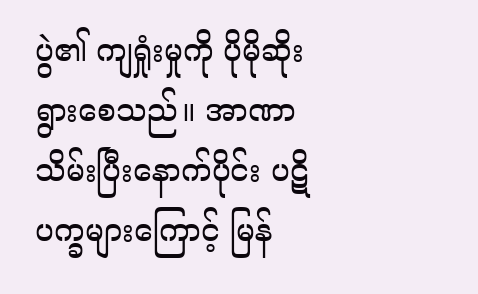ပွဲ၏ ကျရှုံးမှုကို ပိုမိုဆိုးရွားစေသည်။ အာဏာသိမ်းပြီးနောက်ပိုင်း ပဋိပက္ခများကြောင့် မြန်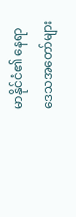မာနိုင်ငံ၏ နေရာဒေသအတော်များ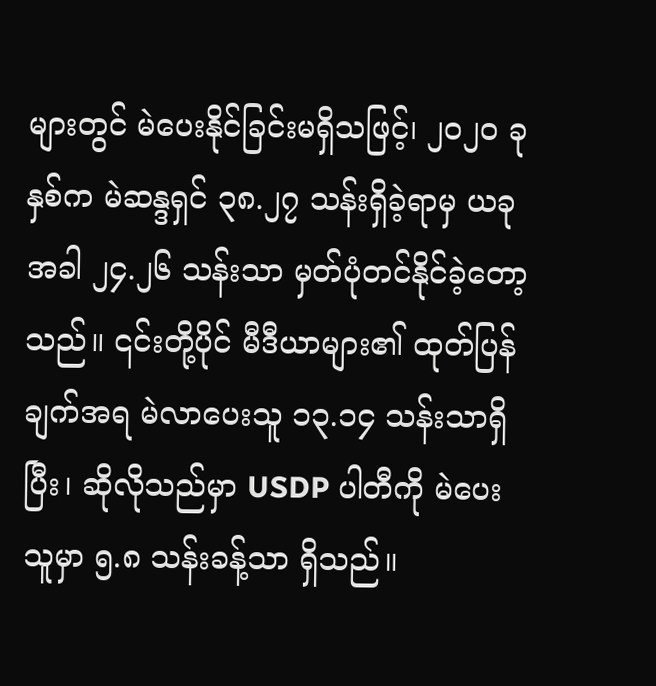များတွင် မဲပေးနိုင်ခြင်းမရှိသဖြင့်၊ ၂၀၂၀ ခုနှစ်က မဲဆန္ဒရှင် ၃၈.၂၇ သန်းရှိခဲ့ရာမှ ယခုအခါ ၂၄.၂၆ သန်းသာ မှတ်ပုံတင်နိုင်ခဲ့တော့သည်။ ၎င်းတို့ပိုင် မီဒီယာများ၏ ထုတ်ပြန်ချက်အရ မဲလာပေးသူ ၁၃.၁၄ သန်းသာရှိပြီး၊ ဆိုလိုသည်မှာ USDP ပါတီကို မဲပေးသူမှာ ၅.၈ သန်းခန့်သာ ရှိသည်။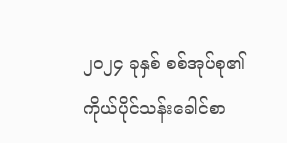၂၀၂၄ ခုနှစ် စစ်အုပ်စု၏ ကိုယ်ပိုင်သန်းခေါင်စာ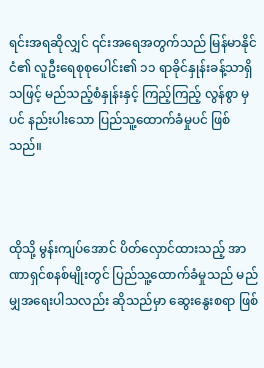ရင်းအရဆိုလျှင် ၎င်းအရေအတွက်သည် မြန်မာနိုင်ငံ၏ လူဦးရေစုစုပေါင်း၏ ၁၁ ရာခိုင်နှုန်းခန့်သာရှိသဖြင့် မည်သည့်စံနှုန်းနှင့် ကြည့်ကြည့် လွန်စွာ မှပင် နည်းပါးသော ပြည်သူ့ထောက်ခံမှုပင် ဖြစ်သည်။



ထိုသို့ မွန်းကျပ်အောင် ပိတ်လှောင်ထားသည့် အာဏာရှင်စနစ်မျိုးတွင် ပြည်သူ့ထောက်ခံမှုသည် မည်မျှအရေးပါသလည်း ဆိုသည်မှာ ဆွေးနွေးစရာ ဖြစ်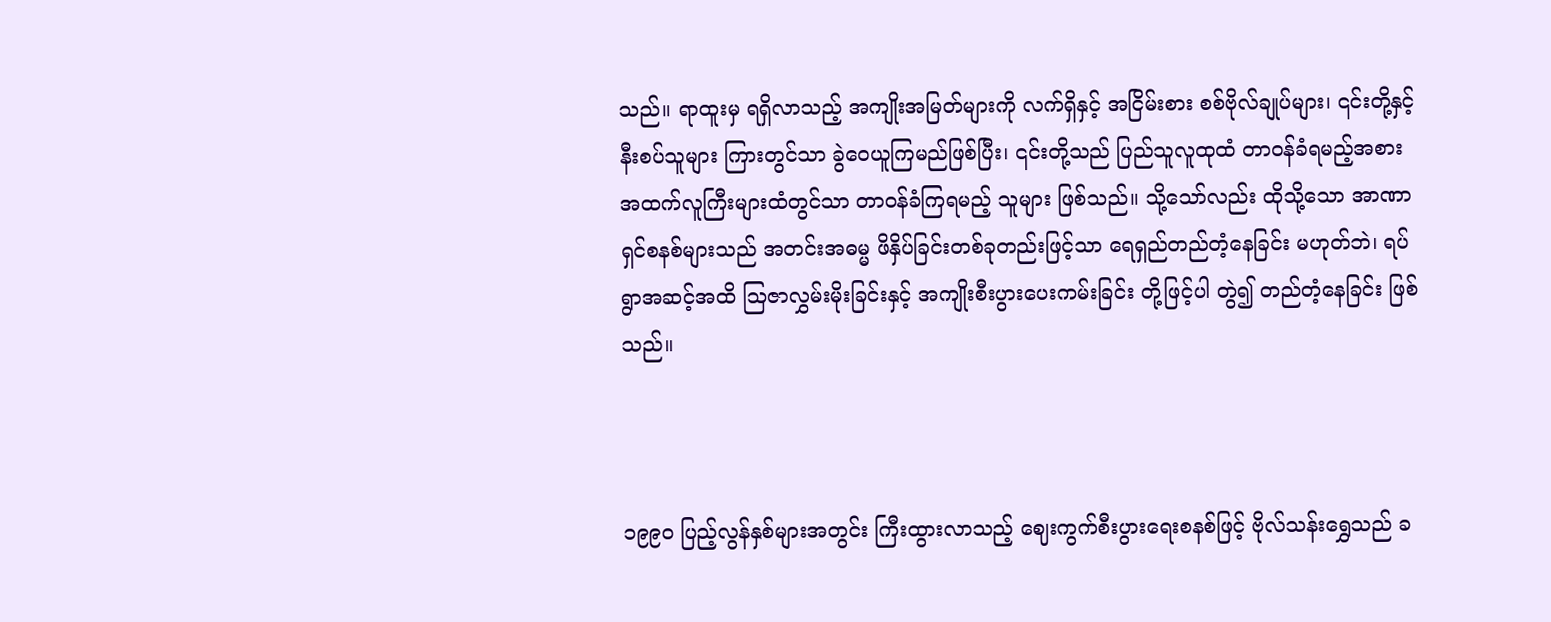သည်။ ရာထူးမှ ရရှိလာသည့် အကျိုးအမြတ်များကို လက်ရှိနှင့် အငြိမ်းစား စစ်ဗိုလ်ချုပ်များ၊ ၎င်းတို့နှင့် နီးစပ်သူများ ကြားတွင်သာ ခွဲဝေယူကြမည်ဖြစ်ပြီး၊ ၎င်းတို့သည် ပြည်သူလူထုထံ တာဝန်ခံရမည့်အစား အထက်လူကြီးများထံတွင်သာ တာဝန်ခံကြရမည့် သူများ ဖြစ်သည်။ သို့သော်လည်း ထိုသို့သော အာဏာရှင်စနစ်များသည် အတင်းအဓမ္မ ဖိနှိပ်ခြင်းတစ်ခုတည်းဖြင့်သာ ရေရှည်တည်တံ့နေခြင်း မဟုတ်ဘဲ၊ ရပ်ရွာအဆင့်အထိ သြဇာလွှမ်းမိုးခြင်းနှင့် အကျိုးစီးပွားပေးကမ်းခြင်း တို့ဖြင့်ပါ တွဲ၍ တည်တံ့နေခြင်း ဖြစ်သည်။



၁၉၉၀ ပြည့်လွန်နှစ်များအတွင်း ကြီးထွားလာသည့် ဈေးကွက်စီးပွားရေးစနစ်ဖြင့် ဗိုလ်သန်းရွှေသည် ခ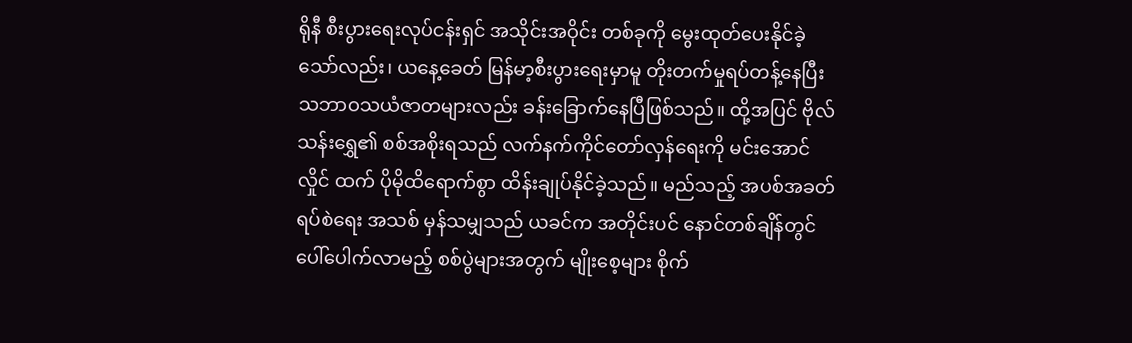ရိုနီ စီးပွားရေးလုပ်ငန်းရှင် အသိုင်းအဝိုင်း တစ်ခုကို မွေးထုတ်ပေးနိုင်ခဲ့သော်လည်း၊ ယနေ့ခေတ် မြန်မာ့စီးပွားရေးမှာမူ တိုးတက်မှုရပ်တန့်နေပြီး သဘာဝသယံဇာတများလည်း ခန်းခြောက်နေပြီဖြစ်သည်။ ထို့အပြင် ဗိုလ်သန်းရွှေ၏ စစ်အစိုးရသည် လက်နက်ကိုင်တော်လှန်ရေးကို မင်းအောင်လှိုင် ထက် ပိုမိုထိရောက်စွာ ထိန်းချုပ်နိုင်ခဲ့သည်။ မည်သည့် အပစ်အခတ်ရပ်စဲရေး အသစ် မှန်သမျှသည် ယခင်က အတိုင်းပင် နောင်တစ်ချိန်တွင် ပေါ်ပေါက်လာမည့် စစ်ပွဲများအတွက် မျိုးစေ့များ စိုက်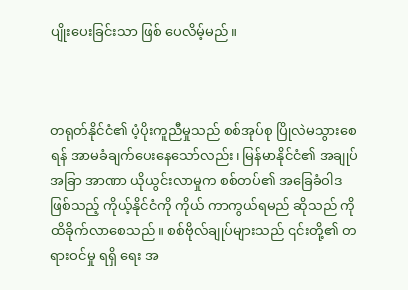ပျိုးပေးခြင်းသာ ဖြစ်‌ ပေလိမ့်မည်။



တရုတ်နိုင်ငံ၏ ပံ့ပိုးကူညီမှုသည် စစ်အုပ်စု ပြိုလဲမသွားစေရန် အာမခံချက်ပေးနေသော်လည်း၊ မြန်မာနိုင်ငံ၏ အချုပ်အခြာ အာဏာ ယိုယွင်းလာမှုက စစ်တပ်၏ အခြေခံဝါဒ ဖြစ်သည့် ကိုယ့်နိုင်ငံကို ကိုယ် ကာကွယ်ရမည် ဆိုသည် ကို ထိခိုက်လာစေသည်။ စစ်ဗိုလ်ချုပ်များသည် ၎င်းတို့၏ တရားဝင်မှု ရရှိ‌ ရေး အ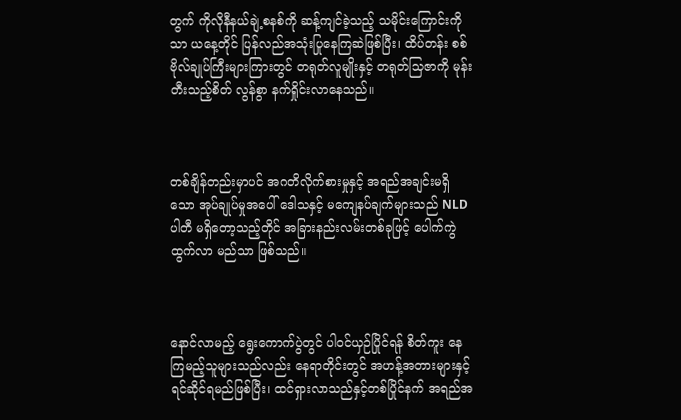တွက် ကိုလိုနီနယ်ချဲ့စနစ်ကို ဆန့်ကျင်ခဲ့သည့် သမိုင်းကြောင်းကိုသာ ယနေ့တိုင် ပြန်လည်အသုံးပြုနေကြဆဲဖြစ်ပြီး၊ ထိပ်တန်း စစ်ဗိုလ်ချုပ်ကြီးများကြားတွင် တရုတ်လူမျိုးနှင့် တရုတ်သြဇာကို မုန်းတီးသည့်စိတ် လွန်စွာ နက်ရှိုင်းလာနေသည်။



တစ်ချိန်တည်းမှာပင် အဂတိလိုက်စားမှုနှင့် အရည်အချင်းမရှိသော အုပ်ချုပ်မှုအပေါ် ဒေါသနှင့် မကျေနပ်ချက်များသည် NLD ပါတီ မရှိတော့သည့်တိုင် အခြားနည်းလမ်းတစ်ခုဖြင့် ပေါက်ကွဲ ထွက်လာ မည်သာ ဖြစ်သည်။



နောင်လာမည့် ရွေးကောက်ပွဲတွင် ပါဝင်ယှဉ်ပြိုင်ရန် စိတ်ကူး နေကြမည့်သူများသည်လည်း နေရာတိုင်းတွင် အဟန့်အတားများနှင့် ရင်ဆိုင်ရမည်ဖြစ်ပြီး၊ ထင်ရှားလာသည်နှင့်တစ်ပြိုင်နက် အရည်အ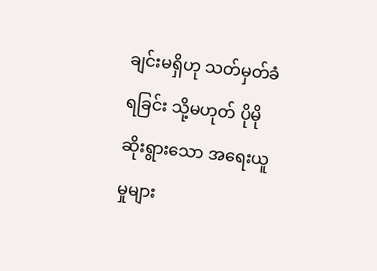ချင်းမရှိဟု သတ်မှတ်ခံရခြင်း သို့မဟုတ် ပိုမိုဆိုးရွားသော အရေးယူမှုများ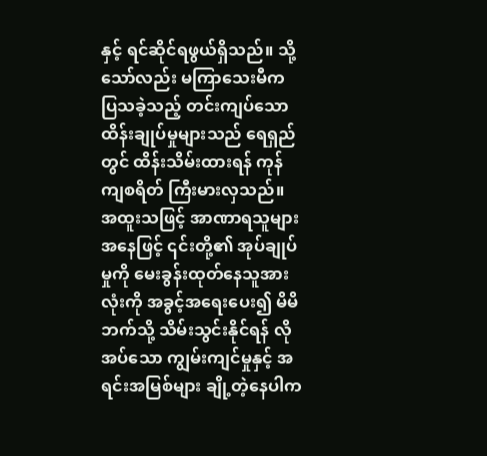နှင့် ရင်ဆိုင်ရဖွယ်ရှိသည်။ သို့သော်လည်း မကြာသေးမီက ပြသခဲ့သည့် တင်းကျပ်သော ထိန်းချုပ်မှုများသည် ရေရှည်တွင် ထိန်းသိမ်းထားရန် ကုန်ကျစရိတ် ကြီးမားလှသည်။ အထူးသဖြင့် အာဏာရသူများအနေဖြင့် ၎င်းတို့၏ အုပ်ချုပ်မှုကို မေးခွန်းထုတ်နေသူအားလုံးကို အခွင့်အရေးပေး၍ မိမိဘက်သို့ သိမ်းသွင်းနိုင်ရန် လိုအပ်သော ကျွမ်းကျင်မှုနှင့် အရင်းအမြစ်များ ချို့တဲ့နေပါက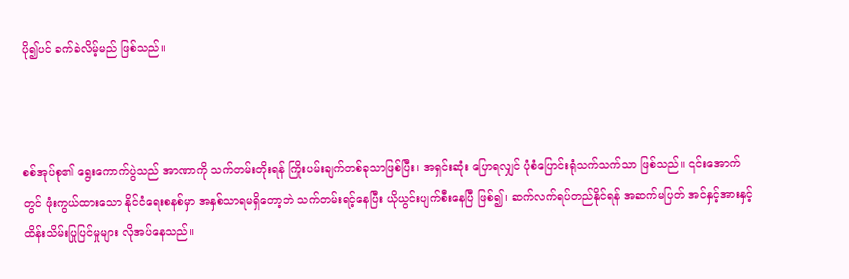ပို၍ပင် ခက်ခဲလိမ့်မည် ဖြစ်သည်။



စစ်အုပ်စု၏ ရွေးကောက်ပွဲသည် အာဏာကို သက်တမ်းတိုးရန် ကြိုးပမ်းချက်တစ်ခုသာဖြစ်ပြီး၊ အရှင်းဆုံး ပြောရလျှင် ပုံစံပြောင်းရုံသက်သက်သာ ဖြစ်သည်။ ၎င်းအောက်တွင် ဖုံးကွယ်ထားသော နိုင်ငံရေးစနစ်မှာ အနှစ်သာရမရှိတော့ဘဲ သက်တမ်းရင့်နေပြီး ယိုယွင်းပျက်စီးနေပြီ ဖြစ်၍၊ ဆက်လက်ရပ်တည်နိုင်ရန် အဆက်မပြတ် အင်နှင့်အားနှင့် ထိန်းသိမ်းပြုပြင်မှုများ လိုအပ်နေသည်။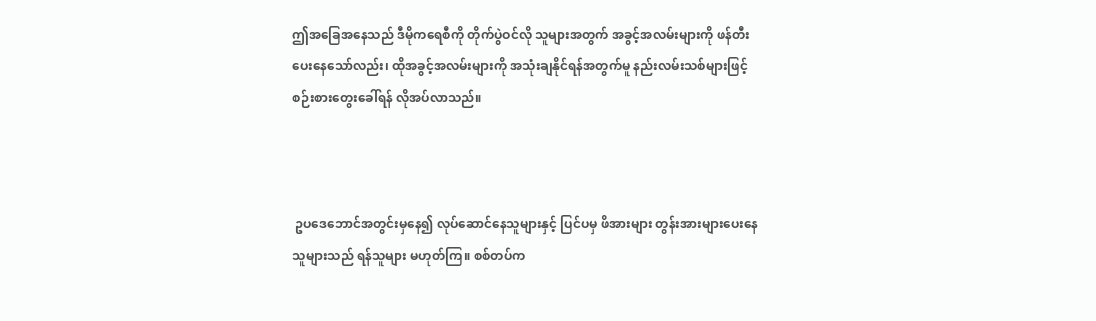ဤအခြေအနေသည် ဒီမိုကရေစီကို တိုက်ပွဲဝင်လို သူများအတွက် အခွင့်အလမ်းများကို ဖန်တီးပေးနေသော်လည်း၊ ထိုအခွင့်အလမ်းများကို အသုံးချနိုင်ရန်အတွက်မူ နည်းလမ်းသစ်များဖြင့် စဉ်းစားတွေးခေါ်ရန် လိုအပ်လာသည်။



 ဥပဒေဘောင်အတွင်းမှနေ၍ လုပ်ဆောင်နေသူများနှင့် ပြင်ပမှ ဖိအားများ တွန်းအားများပေးနေသူများသည် ရန်သူများ မဟုတ်ကြ။ စစ်တပ်က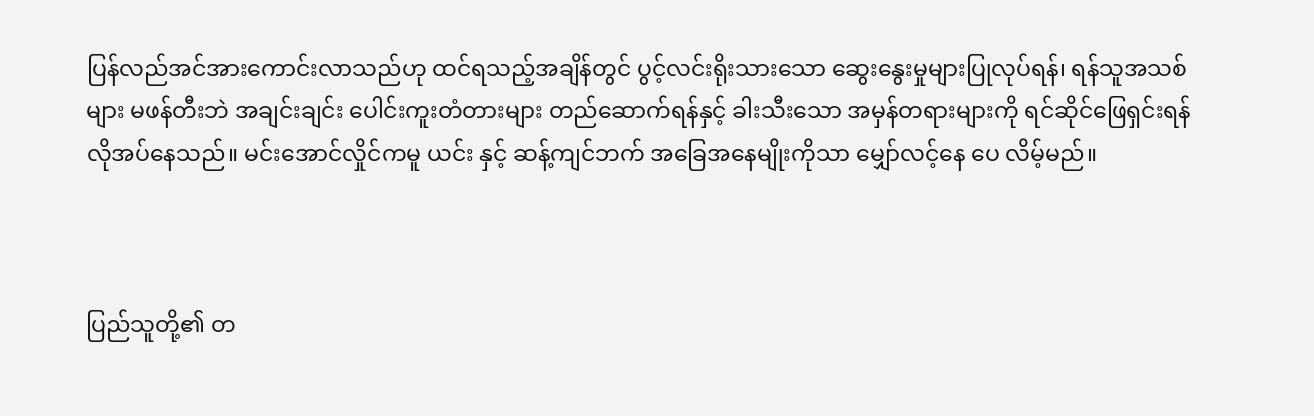ပြန်လည်အင်အားကောင်းလာသည်ဟု ထင်ရသည့်အချိန်တွင် ပွင့်လင်းရိုးသားသော ဆွေးနွေးမှုများပြုလုပ်ရန်၊ ရန်သူအသစ်များ မဖန်တီးဘဲ အချင်းချင်း ပေါင်းကူးတံတားများ တည်ဆောက်ရန်နှင့် ခါးသီးသော အမှန်တရားများကို ရင်ဆိုင်ဖြေရှင်းရန် လိုအပ်နေသည်။ မင်းအောင်လှိုင်ကမူ ယင်း နှင့် ဆန့်ကျင်ဘက် အခြေအနေမျိုးကိုသာ မျှော်လင့်နေ ပေ လိမ့်မည်။



ပြည်သူတို့၏ တ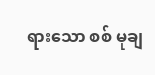ရားသော စစ် မုချ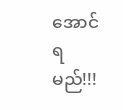အောင်ရမည်!!!